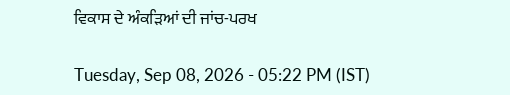ਵਿਕਾਸ ਦੇ ਅੰਕੜਿਆਂ ਦੀ ਜਾਂਚ-ਪਰਖ

Tuesday, Sep 08, 2026 - 05:22 PM (IST)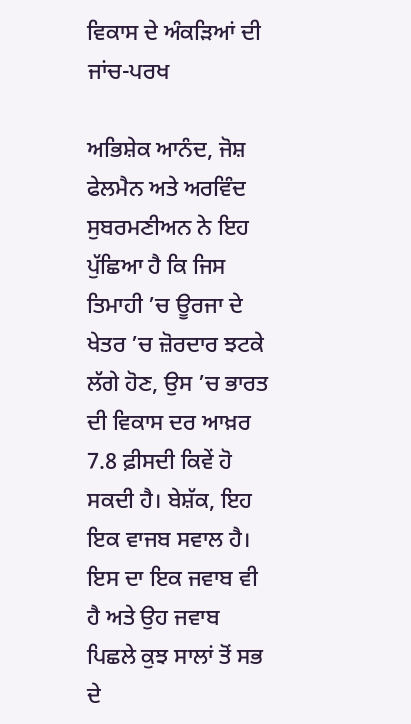ਵਿਕਾਸ ਦੇ ਅੰਕੜਿਆਂ ਦੀ ਜਾਂਚ-ਪਰਖ

ਅਭਿਸ਼ੇਕ ਆਨੰਦ, ਜੋਸ਼ ਫੇਲਮੈਨ ਅਤੇ ਅਰਵਿੰਦ ਸੁਬਰਮਣੀਅਨ ਨੇ ਇਹ ਪੁੱਛਿਆ ਹੈ ਕਿ ਜਿਸ ਤਿਮਾਹੀ ’ਚ ਊਰਜਾ ਦੇ ਖੇਤਰ ’ਚ ਜ਼ੋਰਦਾਰ ਝਟਕੇ ਲੱਗੇ ਹੋਣ, ਉਸ ’ਚ ਭਾਰਤ ਦੀ ਵਿਕਾਸ ਦਰ ਆਖ਼ਰ 7.8 ਫ਼ੀਸਦੀ ਕਿਵੇਂ ਹੋ ਸਕਦੀ ਹੈ। ਬੇਸ਼ੱਕ, ਇਹ ਇਕ ਵਾਜਬ ਸਵਾਲ ਹੈ। ਇਸ ਦਾ ਇਕ ਜਵਾਬ ਵੀ ਹੈ ਅਤੇ ਉਹ ਜਵਾਬ ਪਿਛਲੇ ਕੁਝ ਸਾਲਾਂ ਤੋਂ ਸਭ ਦੇ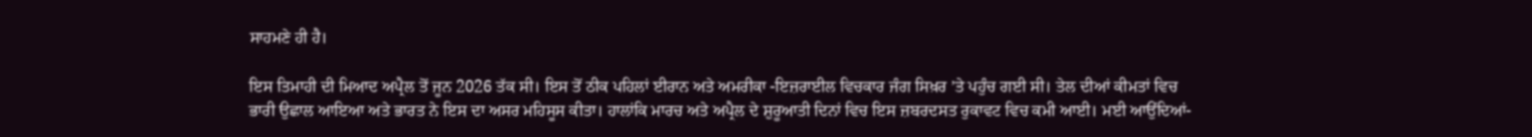ਸਾਹਮਣੇ ਹੀ ਹੈ।

ਇਸ ਤਿਮਾਹੀ ਦੀ ਮਿਆਦ ਅਪ੍ਰੈਲ ਤੋਂ ਜੂਨ 2026 ਤੱਕ ਸੀ। ਇਸ ਤੋਂ ਠੀਕ ਪਹਿਲਾਂ ਈਰਾਨ ਅਤੇ ਅਮਰੀਕਾ -ਇਜ਼ਰਾਈਲ ਵਿਚਕਾਰ ਜੰਗ ਸਿਖ਼ਰ ’ਤੇ ਪਹੁੰਚ ਗਈ ਸੀ। ਤੇਲ ਦੀਆਂ ਕੀਮਤਾਂ ਵਿਚ ਭਾਰੀ ਉਛਾਲ ਆਇਆ ਅਤੇ ਭਾਰਤ ਨੇ ਇਸ ਦਾ ਅਸਰ ਮਹਿਸੂਸ ਕੀਤਾ। ਹਾਲਾਂਕਿ ਮਾਰਚ ਅਤੇ ਅਪ੍ਰੈਲ ਦੇ ਸ਼ੁਰੂਆਤੀ ਦਿਨਾਂ ਵਿਚ ਇਸ ਜ਼ਬਰਦਸਤ ਰੁਕਾਵਟ ਵਿਚ ਕਮੀ ਆਈ। ਮਈ ਆਉਂਦਿਆਂ-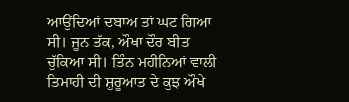ਆਉਂਦਿਆਂ ਦਬਾਅ ਤਾਂ ਘਟ ਗਿਆ ਸੀ। ਜੂਨ ਤੱਕ, ਔਖਾ ਦੌਰ ਬੀਤ ਚੁੱਕਿਆ ਸੀ। ਤਿੰਨ ਮਹੀਨਿਆਂ ਵਾਲੀ ਤਿਮਾਹੀ ਦੀ ਸ਼ੁਰੂਆਤ ਦੇ ਕੁਝ ਔਖੇ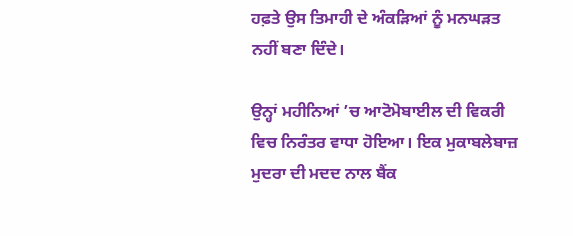ਹਫ਼ਤੇ ਉਸ ਤਿਮਾਹੀ ਦੇ ਅੰਕੜਿਆਂ ਨੂੰ ਮਨਘੜਤ ਨਹੀਂ ਬਣਾ ਦਿੰਦੇ।

ਉਨ੍ਹਾਂ ਮਹੀਨਿਆਂ ’ਚ ਆਟੋਮੋਬਾਈਲ ਦੀ ਵਿਕਰੀ ਵਿਚ ਨਿਰੰਤਰ ਵਾਧਾ ਹੋਇਆ। ਇਕ ਮੁਕਾਬਲੇਬਾਜ਼ ਮੁਦਰਾ ਦੀ ਮਦਦ ਨਾਲ ਬੈਂਕ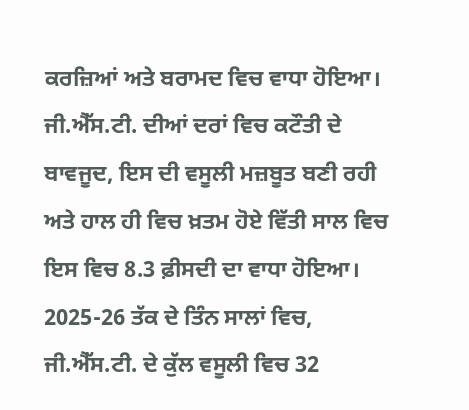ਕਰਜ਼ਿਆਂ ਅਤੇ ਬਰਾਮਦ ਵਿਚ ਵਾਧਾ ਹੋਇਆ। ਜੀ.ਐੱਸ.ਟੀ. ਦੀਆਂ ਦਰਾਂ ਵਿਚ ਕਟੌਤੀ ਦੇ ਬਾਵਜੂਦ, ਇਸ ਦੀ ਵਸੂਲੀ ਮਜ਼ਬੂਤ ਬਣੀ ਰਹੀ ਅਤੇ ਹਾਲ ਹੀ ਵਿਚ ਖ਼ਤਮ ਹੋਏ ਵਿੱਤੀ ਸਾਲ ਵਿਚ ਇਸ ਵਿਚ 8.3 ਫ਼ੀਸਦੀ ਦਾ ਵਾਧਾ ਹੋਇਆ। 2025-26 ਤੱਕ ਦੇ ਤਿੰਨ ਸਾਲਾਂ ਵਿਚ, ਜੀ.ਐੱਸ.ਟੀ. ਦੇ ਕੁੱਲ ਵਸੂਲੀ ਵਿਚ 32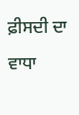ਫ਼ੀਸਦੀ ਦਾ ਵਾਧਾ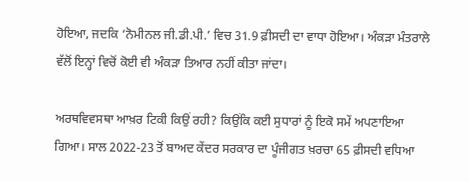ਹੋਇਆ, ਜਦਕਿ ‘ਨੋਮੀਨਲ ਜੀ.ਡੀ.ਪੀ.’ ਵਿਚ 31.9 ਫ਼ੀਸਦੀ ਦਾ ਵਾਧਾ ਹੋਇਆ। ਅੰਕੜਾ ਮੰਤਰਾਲੇ ਵੱਲੋਂ ਇਨ੍ਹਾਂ ਵਿਚੋਂ ਕੋਈ ਵੀ ਅੰਕੜਾ ਤਿਆਰ ਨਹੀਂ ਕੀਤਾ ਜਾਂਦਾ।

ਅਰਥਵਿਵਸਥਾ ਆਖ਼ਰ ਟਿਕੀ ਕਿਉਂ ਰਹੀ? ਕਿਉਂਕਿ ਕਈ ਸੁਧਾਰਾਂ ਨੂੰ ਇਕੋ ਸਮੇਂ ਅਪਣਾਇਆ ਗਿਆ। ਸਾਲ 2022-23 ਤੋਂ ਬਾਅਦ ਕੇਂਦਰ ਸਰਕਾਰ ਦਾ ਪੂੰਜੀਗਤ ਖ਼ਰਚਾ 65 ਫ਼ੀਸਦੀ ਵਧਿਆ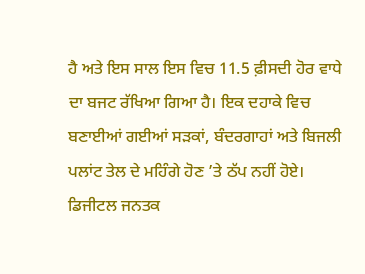ਹੈ ਅਤੇ ਇਸ ਸਾਲ ਇਸ ਵਿਚ 11.5 ਫ਼ੀਸਦੀ ਹੋਰ ਵਾਧੇ ਦਾ ਬਜਟ ਰੱਖਿਆ ਗਿਆ ਹੈ। ਇਕ ਦਹਾਕੇ ਵਿਚ ਬਣਾਈਆਂ ਗਈਆਂ ਸੜਕਾਂ, ਬੰਦਰਗਾਹਾਂ ਅਤੇ ਬਿਜਲੀ ਪਲਾਂਟ ਤੇਲ ਦੇ ਮਹਿੰਗੇ ਹੋਣ ’ਤੇ ਠੱਪ ਨਹੀਂ ਹੋਏ। ਡਿਜੀਟਲ ਜਨਤਕ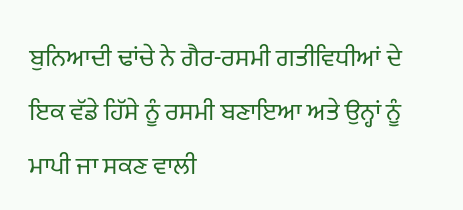ਬੁਨਿਆਦੀ ਢਾਂਚੇ ਨੇ ਗੈਰ-ਰਸਮੀ ਗਤੀਵਿਧੀਆਂ ਦੇ ਇਕ ਵੱਡੇ ਹਿੱਸੇ ਨੂੰ ਰਸਮੀ ਬਣਾਇਆ ਅਤੇ ਉਨ੍ਹਾਂ ਨੂੰ ਮਾਪੀ ਜਾ ਸਕਣ ਵਾਲੀ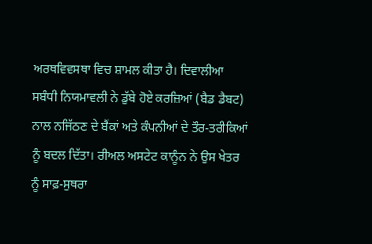ਅਰਥਵਿਵਸਥਾ ਵਿਚ ਸ਼ਾਮਲ ਕੀਤਾ ਹੈ। ਦਿਵਾਲੀਆ ਸਬੰਧੀ ਨਿਯਮਾਵਲੀ ਨੇ ਡੁੱਬੇ ਹੋਏ ਕਰਜ਼ਿਆਂ (ਬੈਡ ਡੈਬਟ) ਨਾਲ ਨਜਿੱਠਣ ਦੇ ਬੈਂਕਾਂ ਅਤੇ ਕੰਪਨੀਆਂ ਦੇ ਤੌਰ-ਤਰੀਕਿਆਂ ਨੂੰ ਬਦਲ ਦਿੱਤਾ। ਰੀਅਲ ਅਸਟੇਟ ਕਾਨੂੰਨ ਨੇ ਉਸ ਖੇਤਰ ਨੂੰ ਸਾਫ਼-ਸੁਥਰਾ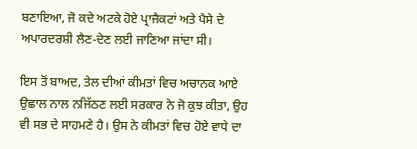ਬਣਾਇਆ, ਜੋ ਕਦੇ ਅਟਕੇ ਹੋਏ ਪ੍ਰਾਜੈਕਟਾਂ ਅਤੇ ਪੈਸੇ ਦੇ ਅਪਾਰਦਰਸ਼ੀ ਲੈਣ-ਦੇਣ ਲਈ ਜਾਣਿਆ ਜਾਂਦਾ ਸੀ।

ਇਸ ਤੋਂ ਬਾਅਦ, ਤੇਲ ਦੀਆਂ ਕੀਮਤਾਂ ਵਿਚ ਅਚਾਨਕ ਆਏ ਉਛਾਲ ਨਾਲ ਨਜਿੱਠਣ ਲਈ ਸਰਕਾਰ ਨੇ ਜੋ ਕੁਝ ਕੀਤਾ, ਉਹ ਵੀ ਸਭ ਦੇ ਸਾਹਮਣੇ ਹੈ। ਉਸ ਨੇ ਕੀਮਤਾਂ ਵਿਚ ਹੋਏ ਵਾਧੇ ਦਾ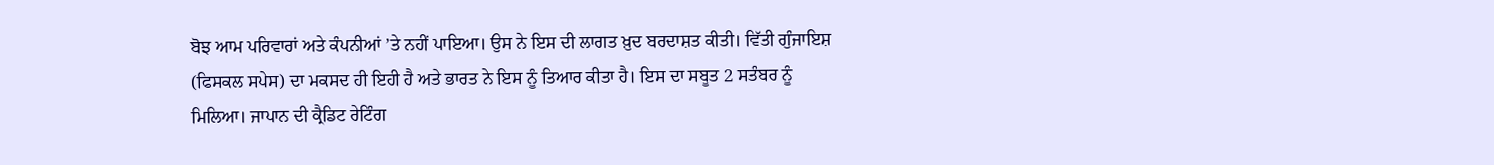ਬੋਝ ਆਮ ਪਰਿਵਾਰਾਂ ਅਤੇ ਕੰਪਨੀਆਂ ’ਤੇ ਨਹੀਂ ਪਾਇਆ। ਉਸ ਨੇ ਇਸ ਦੀ ਲਾਗਤ ਖ਼ੁਦ ਬਰਦਾਸ਼ਤ ਕੀਤੀ। ਵਿੱਤੀ ਗੁੰਜਾਇਸ਼ (ਫਿਸਕਲ ਸਪੇਸ) ਦਾ ਮਕਸਦ ਹੀ ਇਹੀ ਹੈ ਅਤੇ ਭਾਰਤ ਨੇ ਇਸ ਨੂੰ ਤਿਆਰ ਕੀਤਾ ਹੈ। ਇਸ ਦਾ ਸਬੂਤ 2 ਸਤੰਬਰ ਨੂੰ ਮਿਲਿਆ। ਜਾਪਾਨ ਦੀ ਕ੍ਰੈਡਿਟ ਰੇਟਿੰਗ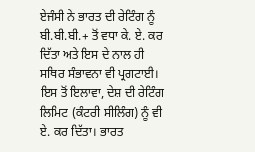ਏਜੰਸੀ ਨੇ ਭਾਰਤ ਦੀ ਰੇਟਿੰਗ ਨੂੰ ਬੀ.ਬੀ.ਬੀ.+ ਤੋਂ ਵਧਾ ਕੇ. ਏ. ਕਰ ਦਿੱਤਾ ਅਤੇ ਇਸ ਦੇ ਨਾਲ ਹੀ ਸਥਿਰ ਸੰਭਾਵਨਾ ਵੀ ਪ੍ਰਗਟਾਈ। ਇਸ ਤੋਂ ਇਲਾਵਾ, ਦੇਸ਼ ਦੀ ਰੇਟਿੰਗ ਲਿਮਿਟ (ਕੰਟਰੀ ਸੀਲਿੰਗ) ਨੂੰ ਵੀ ਏ. ਕਰ ਦਿੱਤਾ। ਭਾਰਤ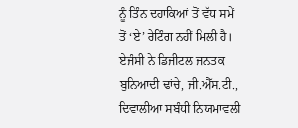ਨੂੰ ਤਿੰਨ ਦਹਾਕਿਆਂ ਤੋਂ ਵੱਧ ਸਮੇਂ ਤੋਂ ‘ਏ’ ਰੇਟਿੰਗ ਨਹੀਂ ਮਿਲੀ ਹੈ। ਏਜੰਸੀ ਨੇ ਡਿਜੀਟਲ ਜਨਤਕ ਬੁਨਿਆਦੀ ਢਾਂਚੇ, ਜੀ.ਐੱਸ.ਟੀ., ਦਿਵਾਲੀਆ ਸਬੰਧੀ ਨਿਯਮਾਵਲੀ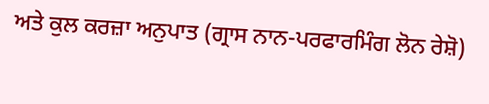ਅਤੇ ਕੁਲ ਕਰਜ਼ਾ ਅਨੁਪਾਤ (ਗ੍ਰਾਸ ਨਾਨ-ਪਰਫਾਰਮਿੰਗ ਲੋਨ ਰੇਸ਼ੋ)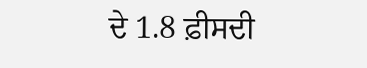ਦੇ 1.8 ਫ਼ੀਸਦੀ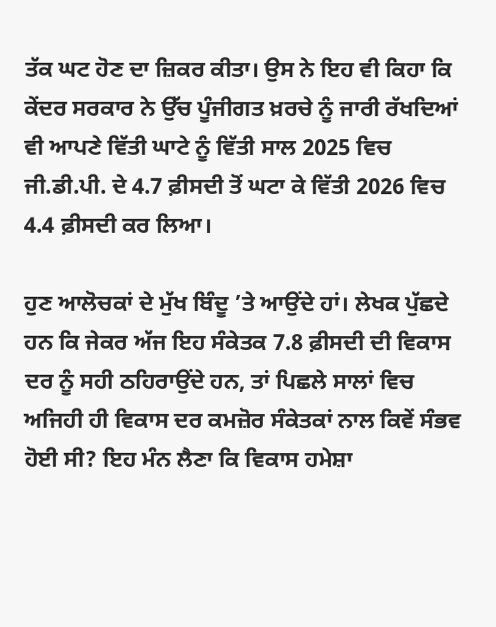ਤੱਕ ਘਟ ਹੋਣ ਦਾ ਜ਼ਿਕਰ ਕੀਤਾ। ਉਸ ਨੇ ਇਹ ਵੀ ਕਿਹਾ ਕਿ ਕੇਂਦਰ ਸਰਕਾਰ ਨੇ ਉੱਚ ਪੂੰਜੀਗਤ ਖ਼ਰਚੇ ਨੂੰ ਜਾਰੀ ਰੱਖਦਿਆਂ ਵੀ ਆਪਣੇ ਵਿੱਤੀ ਘਾਟੇ ਨੂੰ ਵਿੱਤੀ ਸਾਲ 2025 ਵਿਚ ਜੀ.ਡੀ.ਪੀ. ਦੇ 4.7 ਫ਼ੀਸਦੀ ਤੋਂ ਘਟਾ ਕੇ ਵਿੱਤੀ 2026 ਵਿਚ 4.4 ਫ਼ੀਸਦੀ ਕਰ ਲਿਆ।

ਹੁਣ ਆਲੋਚਕਾਂ ਦੇ ਮੁੱਖ ਬਿੰਦੂ ’ਤੇ ਆਉਂਦੇ ਹਾਂ। ਲੇਖਕ ਪੁੱਛਦੇ ਹਨ ਕਿ ਜੇਕਰ ਅੱਜ ਇਹ ਸੰਕੇਤਕ 7.8 ਫ਼ੀਸਦੀ ਦੀ ਵਿਕਾਸ ਦਰ ਨੂੰ ਸਹੀ ਠਹਿਰਾਉਂਦੇ ਹਨ, ਤਾਂ ਪਿਛਲੇ ਸਾਲਾਂ ਵਿਚ ਅਜਿਹੀ ਹੀ ਵਿਕਾਸ ਦਰ ਕਮਜ਼ੋਰ ਸੰਕੇਤਕਾਂ ਨਾਲ ਕਿਵੇਂ ਸੰਭਵ ਹੋਈ ਸੀ? ਇਹ ਮੰਨ ਲੈਣਾ ਕਿ ਵਿਕਾਸ ਹਮੇਸ਼ਾ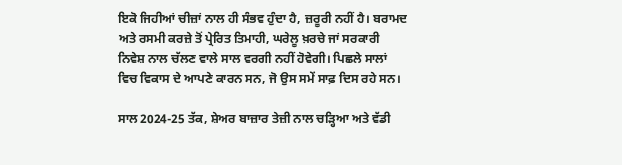ਇਕੋ ਜਿਹੀਆਂ ਚੀਜ਼ਾਂ ਨਾਲ ਹੀ ਸੰਭਵ ਹੁੰਦਾ ਹੈ, ਜ਼ਰੂਰੀ ਨਹੀਂ ਹੈ। ਬਰਾਮਦ ਅਤੇ ਰਸਮੀ ਕਰਜ਼ੇ ਤੋਂ ਪ੍ਰੇਰਿਤ ਤਿਮਾਹੀ, ਘਰੇਲੂ ਖ਼ਰਚੇ ਜਾਂ ਸਰਕਾਰੀ ਨਿਵੇਸ਼ ਨਾਲ ਚੱਲਣ ਵਾਲੇ ਸਾਲ ਵਰਗੀ ਨਹੀਂ ਹੋਵੇਗੀ। ਪਿਛਲੇ ਸਾਲਾਂ ਵਿਚ ਵਿਕਾਸ ਦੇ ਆਪਣੇ ਕਾਰਨ ਸਨ, ਜੋ ਉਸ ਸਮੇਂ ਸਾਫ਼ ਦਿਸ ਰਹੇ ਸਨ।

ਸਾਲ 2024-25 ਤੱਕ, ਸ਼ੇਅਰ ਬਾਜ਼ਾਰ ਤੇਜ਼ੀ ਨਾਲ ਚੜ੍ਹਿਆ ਅਤੇ ਵੱਡੀ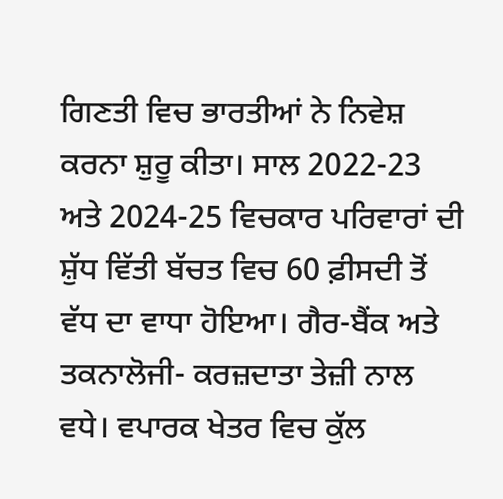ਗਿਣਤੀ ਵਿਚ ਭਾਰਤੀਆਂ ਨੇ ਨਿਵੇਸ਼ ਕਰਨਾ ਸ਼ੁਰੂ ਕੀਤਾ। ਸਾਲ 2022-23 ਅਤੇ 2024-25 ਵਿਚਕਾਰ ਪਰਿਵਾਰਾਂ ਦੀ ਸ਼ੁੱਧ ਵਿੱਤੀ ਬੱਚਤ ਵਿਚ 60 ਫ਼ੀਸਦੀ ਤੋਂ ਵੱਧ ਦਾ ਵਾਧਾ ਹੋਇਆ। ਗੈਰ-ਬੈਂਕ ਅਤੇ ਤਕਨਾਲੋਜੀ- ਕਰਜ਼ਦਾਤਾ ਤੇਜ਼ੀ ਨਾਲ ਵਧੇ। ਵਪਾਰਕ ਖੇਤਰ ਵਿਚ ਕੁੱਲ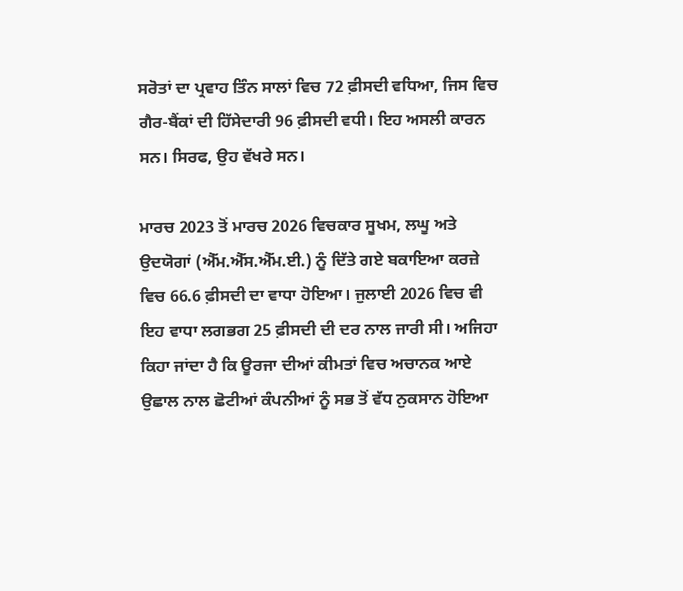ਸਰੋਤਾਂ ਦਾ ਪ੍ਰਵਾਹ ਤਿੰਨ ਸਾਲਾਂ ਵਿਚ 72 ਫ਼ੀਸਦੀ ਵਧਿਆ, ਜਿਸ ਵਿਚ ਗੈਰ-ਬੈਂਕਾਂ ਦੀ ਹਿੱਸੇਦਾਰੀ 96 ਫ਼ੀਸਦੀ ਵਧੀ। ਇਹ ਅਸਲੀ ਕਾਰਨ ਸਨ। ਸਿਰਫ, ਉਹ ਵੱਖਰੇ ਸਨ।

ਮਾਰਚ 2023 ਤੋਂ ਮਾਰਚ 2026 ਵਿਚਕਾਰ ਸੂਖਮ, ਲਘੂ ਅਤੇ ਉਦਯੋਗਾਂ (ਐੱਮ.ਐੱਸ.ਐੱਮ.ਈ.) ਨੂੰ ਦਿੱਤੇ ਗਏ ਬਕਾਇਆ ਕਰਜ਼ੇ ਵਿਚ 66.6 ਫ਼ੀਸਦੀ ਦਾ ਵਾਧਾ ਹੋਇਆ। ਜੁਲਾਈ 2026 ਵਿਚ ਵੀ ਇਹ ਵਾਧਾ ਲਗਭਗ 25 ਫ਼ੀਸਦੀ ਦੀ ਦਰ ਨਾਲ ਜਾਰੀ ਸੀ। ਅਜਿਹਾ ਕਿਹਾ ਜਾਂਦਾ ਹੈ ਕਿ ਊਰਜਾ ਦੀਆਂ ਕੀਮਤਾਂ ਵਿਚ ਅਚਾਨਕ ਆਏ ਉਛਾਲ ਨਾਲ ਛੋਟੀਆਂ ਕੰਪਨੀਆਂ ਨੂੰ ਸਭ ਤੋਂ ਵੱਧ ਨੁਕਸਾਨ ਹੋਇਆ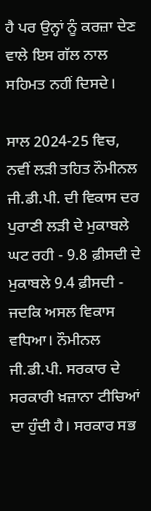ਹੈ ਪਰ ਉਨ੍ਹਾਂ ਨੂੰ ਕਰਜ਼ਾ ਦੇਣ ਵਾਲੇ ਇਸ ਗੱਲ ਨਾਲ ਸਹਿਮਤ ਨਹੀਂ ਦਿਸਦੇ।

ਸਾਲ 2024-25 ਵਿਚ, ਨਵੀਂ ਲੜੀ ਤਹਿਤ ਨੌਮੀਨਲ ਜੀ.ਡੀ.ਪੀ. ਦੀ ਵਿਕਾਸ ਦਰ ਪੁਰਾਣੀ ਲੜੀ ਦੇ ਮੁਕਾਬਲੇ ਘਟ ਰਹੀ - 9.8 ਫ਼ੀਸਦੀ ਦੇ ਮੁਕਾਬਲੇ 9.4 ਫ਼ੀਸਦੀ - ਜਦਕਿ ਅਸਲ ਵਿਕਾਸ ਵਧਿਆ। ਨੌਮੀਨਲ ਜੀ.ਡੀ.ਪੀ. ਸਰਕਾਰ ਦੇ ਸਰਕਾਰੀ ਖ਼ਜ਼ਾਨਾ ਟੀਚਿਆਂ ਦਾ ਹੁੰਦੀ ਹੈ। ਸਰਕਾਰ ਸਭ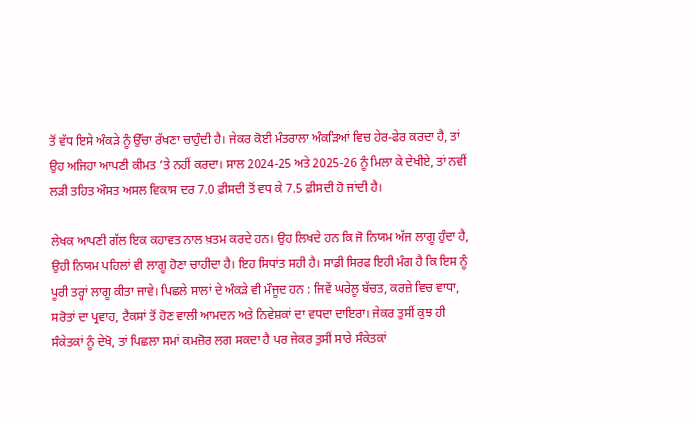ਤੋਂ ਵੱਧ ਇਸੇ ਅੰਕੜੇ ਨੂੰ ਉੱਚਾ ਰੱਖਣਾ ਚਾਹੁੰਦੀ ਹੈ। ਜੇਕਰ ਕੋਈ ਮੰਤਰਾਲਾ ਅੰਕੜਿਆਂ ਵਿਚ ਹੇਰ-ਫੇਰ ਕਰਦਾ ਹੈ, ਤਾਂ ਉਹ ਅਜਿਹਾ ਆਪਣੀ ਕੀਮਤ ’ਤੇ ਨਹੀਂ ਕਰਦਾ। ਸਾਲ 2024-25 ਅਤੇ 2025-26 ਨੂੰ ਮਿਲਾ ਕੇ ਦੇਖੀਏ, ਤਾਂ ਨਵੀਂ ਲੜੀ ਤਹਿਤ ਔਸਤ ਅਸਲ ਵਿਕਾਸ ਦਰ 7.0 ਫ਼ੀਸਦੀ ਤੋਂ ਵਧ ਕੇ 7.5 ਫ਼ੀਸਦੀ ਹੋ ਜਾਂਦੀ ਹੈ।

ਲੇਖਕ ਆਪਣੀ ਗੱਲ ਇਕ ਕਹਾਵਤ ਨਾਲ ਖ਼ਤਮ ਕਰਦੇ ਹਨ। ਉਹ ਲਿਖਦੇ ਹਨ ਕਿ ਜੋ ਨਿਯਮ ਅੱਜ ਲਾਗੂ ਹੁੰਦਾ ਹੈ, ਉਹੀ ਨਿਯਮ ਪਹਿਲਾਂ ਵੀ ਲਾਗੂ ਹੋਣਾ ਚਾਹੀਦਾ ਹੈ। ਇਹ ਸਿਧਾਂਤ ਸਹੀ ਹੈ। ਸਾਡੀ ਸਿਰਫ ਇਹੀ ਮੰਗ ਹੈ ਕਿ ਇਸ ਨੂੰ ਪੂਰੀ ਤਰ੍ਹਾਂ ਲਾਗੂ ਕੀਤਾ ਜਾਵੇ। ਪਿਛਲੇ ਸਾਲਾਂ ਦੇ ਅੰਕੜੇ ਵੀ ਮੌਜੂਦ ਹਨ : ਜਿਵੇਂ ਘਰੇਲੂ ਬੱਚਤ, ਕਰਜ਼ੇ ਵਿਚ ਵਾਧਾ, ਸਰੋਤਾਂ ਦਾ ਪ੍ਰਵਾਹ, ਟੈਕਸਾਂ ਤੋਂ ਹੋਣ ਵਾਲੀ ਆਮਦਨ ਅਤੇ ਨਿਵੇਸ਼ਕਾਂ ਦਾ ਵਧਦਾ ਦਾਇਰਾ। ਜੇਕਰ ਤੁਸੀਂ ਕੁਝ ਹੀ ਸੰਕੇਤਕਾਂ ਨੂੰ ਦੇਖੋ, ਤਾਂ ਪਿਛਲਾ ਸਮਾਂ ਕਮਜ਼ੋਰ ਲਗ ਸਕਦਾ ਹੈ ਪਰ ਜੇਕਰ ਤੁਸੀਂ ਸਾਰੇ ਸੰਕੇਤਕਾਂ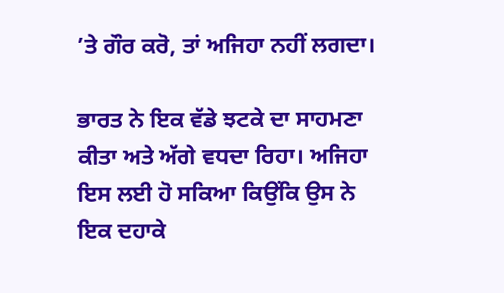’ਤੇ ਗੌਰ ਕਰੋ, ਤਾਂ ਅਜਿਹਾ ਨਹੀਂ ਲਗਦਾ।

ਭਾਰਤ ਨੇ ਇਕ ਵੱਡੇ ਝਟਕੇ ਦਾ ਸਾਹਮਣਾ ਕੀਤਾ ਅਤੇ ਅੱਗੇ ਵਧਦਾ ਰਿਹਾ। ਅਜਿਹਾ ਇਸ ਲਈ ਹੋ ਸਕਿਆ ਕਿਉਂਕਿ ਉਸ ਨੇ ਇਕ ਦਹਾਕੇ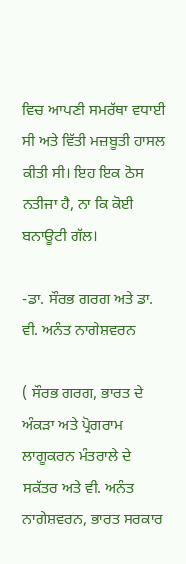ਵਿਚ ਆਪਣੀ ਸਮਰੱਥਾ ਵਧਾਈ ਸੀ ਅਤੇ ਵਿੱਤੀ ਮਜ਼ਬੂਤੀ ਹਾਸਲ ਕੀਤੀ ਸੀ। ਇਹ ਇਕ ਠੋਸ ਨਤੀਜਾ ਹੈ, ਨਾ ਕਿ ਕੋਈ ਬਨਾਊਟੀ ਗੱਲ।

-ਡਾ. ਸੌਰਭ ਗਰਗ ਅਤੇ ਡਾ. ਵੀ. ਅਨੰਤ ਨਾਗੇਸ਼ਵਰਨ

( ਸੌਰਭ ਗਰਗ, ਭਾਰਤ ਦੇ ਅੰਕੜਾ ਅਤੇ ਪ੍ਰੋਗਰਾਮ ਲਾਗੂਕਰਨ ਮੰਤਰਾਲੇ ਦੇ ਸਕੱਤਰ ਅਤੇ ਵੀ. ਅਨੰਤ ਨਾਗੇਸ਼ਵਰਨ, ਭਾਰਤ ਸਰਕਾਰ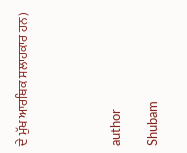ਦੇ ਮੁੱਖ ਆਰਥਿਕ ਸਲਾਹਕਾਰ ਹਨ)




author

Shubam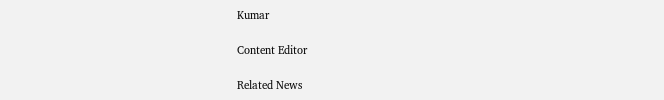Kumar

Content Editor

Related News